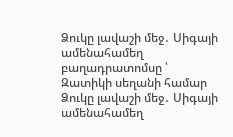Ձուկը լավաշի մեջ․ Սիգայի ամենահամեղ բաղադրատոմսը ՝ Զատիկի սեղանի համար
Ձուկը լավաշի մեջ․ Սիգայի ամենահամեղ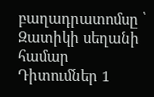բաղադրատոմսը ՝ Զատիկի սեղանի համար
Դիտումներ 1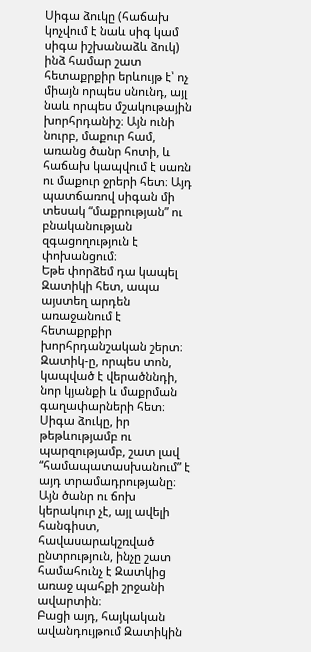Սիգա ձուկը (հաճախ կոչվում է նաև սիգ կամ սիգա իշխանաձև ձուկ) ինձ համար շատ հետաքրքիր երևույթ է՝ ոչ միայն որպես սնունդ, այլ նաև որպես մշակութային խորհրդանիշ։ Այն ունի նուրբ, մաքուր համ, առանց ծանր հոտի, և հաճախ կապվում է սառն ու մաքուր ջրերի հետ։ Այդ պատճառով սիգան մի տեսակ “մաքրության” ու բնականության զգացողություն է փոխանցում։
Եթե փորձեմ դա կապել Զատիկի հետ, ապա այստեղ արդեն առաջանում է հետաքրքիր խորհրդանշական շերտ։ Զատիկ-ը, որպես տոն, կապված է վերածննդի, նոր կյանքի և մաքրման գաղափարների հետ։ Սիգա ձուկը, իր թեթևությամբ ու պարզությամբ, շատ լավ “համապատասխանում” է այդ տրամադրությանը։ Այն ծանր ու ճոխ կերակուր չէ, այլ ավելի հանգիստ, հավասարակշռված ընտրություն, ինչը շատ համահունչ է Զատկից առաջ պահքի շրջանի ավարտին։
Բացի այդ, հայկական ավանդույթում Զատիկին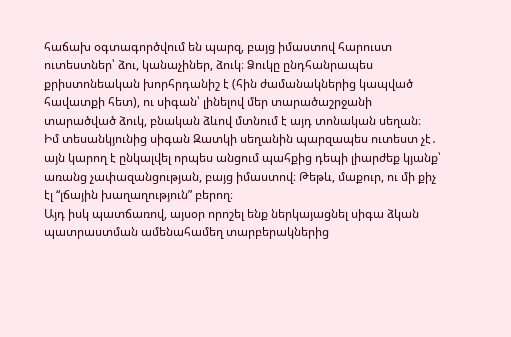հաճախ օգտագործվում են պարզ, բայց իմաստով հարուստ ուտեստներ՝ ձու, կանաչիներ, ձուկ։ Ձուկը ընդհանրապես քրիստոնեական խորհրդանիշ է (հին ժամանակներից կապված հավատքի հետ), ու սիգան՝ լինելով մեր տարածաշրջանի տարածված ձուկ, բնական ձևով մտնում է այդ տոնական սեղան։
Իմ տեսանկյունից սիգան Զատկի սեղանին պարզապես ուտեստ չէ․ այն կարող է ընկալվել որպես անցում պահքից դեպի լիարժեք կյանք՝ առանց չափազանցության, բայց իմաստով։ Թեթև, մաքուր, ու մի քիչ էլ “լճային խաղաղություն” բերող։
Այդ իսկ պատճառով, այսօր որոշել ենք ներկայացնել սիգա ձկան պատրաստման ամենահամեղ տարբերակներից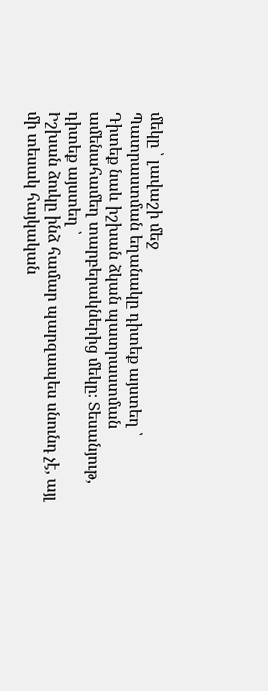մեկը ՝ լավաշի մեջ
Պատրաստման եղանակը դիտեք այստեղ ՝
Դիտեք նաև իշխան ձկան պատրաստման ամենահամեղ տարբերակներից մեկը։ Տեսանյութ, դիտեք այստեղ ՝
Իշխան ձուկը ինձ համար պարզապես սնունդ չէ, այլ մի տեսակ հայկական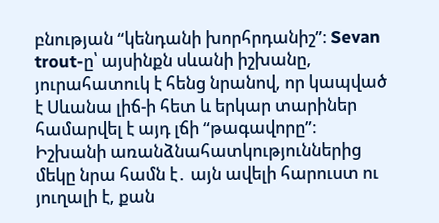բնության “կենդանի խորհրդանիշ”։ Sevan trout-ը՝ այսինքն սևանի իշխանը, յուրահատուկ է հենց նրանով, որ կապված է Սևանա լիճ-ի հետ և երկար տարիներ համարվել է այդ լճի “թագավորը”։
Իշխանի առանձնահատկություններից մեկը նրա համն է․ այն ավելի հարուստ ու յուղալի է, քան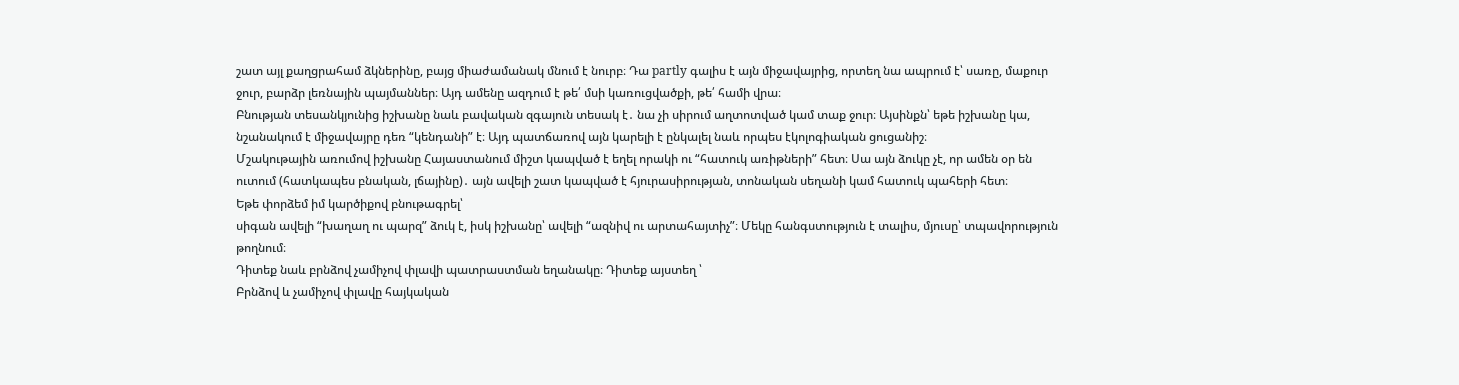շատ այլ քաղցրահամ ձկներինը, բայց միաժամանակ մնում է նուրբ։ Դա partly գալիս է այն միջավայրից, որտեղ նա ապրում է՝ սառը, մաքուր ջուր, բարձր լեռնային պայմաններ։ Այդ ամենը ազդում է թե՛ մսի կառուցվածքի, թե՛ համի վրա։
Բնության տեսանկյունից իշխանը նաև բավական զգայուն տեսակ է․ նա չի սիրում աղտոտված կամ տաք ջուր։ Այսինքն՝ եթե իշխանը կա, նշանակում է միջավայրը դեռ “կենդանի” է։ Այդ պատճառով այն կարելի է ընկալել նաև որպես էկոլոգիական ցուցանիշ։
Մշակութային առումով իշխանը Հայաստանում միշտ կապված է եղել որակի ու “հատուկ առիթների” հետ։ Սա այն ձուկը չէ, որ ամեն օր են ուտում (հատկապես բնական, լճայինը)․ այն ավելի շատ կապված է հյուրասիրության, տոնական սեղանի կամ հատուկ պահերի հետ։
Եթե փորձեմ իմ կարծիքով բնութագրել՝
սիգան ավելի “խաղաղ ու պարզ” ձուկ է, իսկ իշխանը՝ ավելի “ազնիվ ու արտահայտիչ”։ Մեկը հանգստություն է տալիս, մյուսը՝ տպավորություն թողնում։
Դիտեք նաև բրնձով չամիչով փլավի պատրաստման եղանակը։ Դիտեք այստեղ ՝
Բրնձով և չամիչով փլավը հայկական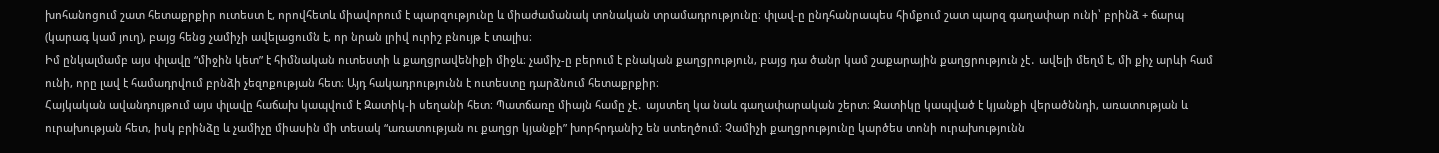խոհանոցում շատ հետաքրքիր ուտեստ է, որովհետև միավորում է պարզությունը և միաժամանակ տոնական տրամադրությունը։ փլավ-ը ընդհանրապես հիմքում շատ պարզ գաղափար ունի՝ բրինձ + ճարպ (կարագ կամ յուղ), բայց հենց չամիչի ավելացումն է, որ նրան լրիվ ուրիշ բնույթ է տալիս։
Իմ ընկալմամբ այս փլավը “միջին կետ” է հիմնական ուտեստի և քաղցրավենիքի միջև։ չամիչ-ը բերում է բնական քաղցրություն, բայց դա ծանր կամ շաքարային քաղցրություն չէ․ ավելի մեղմ է, մի քիչ արևի համ ունի, որը լավ է համադրվում բրնձի չեզոքության հետ։ Այդ հակադրությունն է ուտեստը դարձնում հետաքրքիր։
Հայկական ավանդույթում այս փլավը հաճախ կապվում է Զատիկ-ի սեղանի հետ։ Պատճառը միայն համը չէ․ այստեղ կա նաև գաղափարական շերտ։ Զատիկը կապված է կյանքի վերածննդի, առատության և ուրախության հետ, իսկ բրինձը և չամիչը միասին մի տեսակ “առատության ու քաղցր կյանքի” խորհրդանիշ են ստեղծում։ Չամիչի քաղցրությունը կարծես տոնի ուրախությունն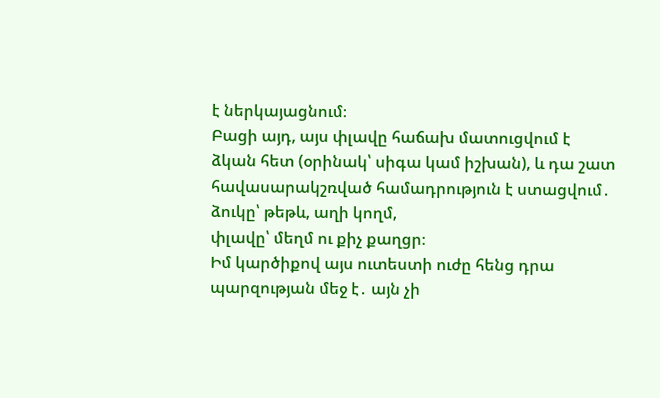է ներկայացնում։
Բացի այդ, այս փլավը հաճախ մատուցվում է ձկան հետ (օրինակ՝ սիգա կամ իշխան), և դա շատ հավասարակշռված համադրություն է ստացվում․
ձուկը՝ թեթև, աղի կողմ,
փլավը՝ մեղմ ու քիչ քաղցր։
Իմ կարծիքով այս ուտեստի ուժը հենց դրա պարզության մեջ է․ այն չի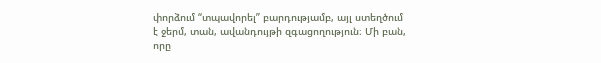փորձում “տպավորել” բարդությամբ, այլ ստեղծում է ջերմ, տան, ավանդույթի զգացողություն։ Մի բան, որը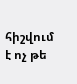հիշվում է ոչ թե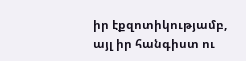իր էքզոտիկությամբ, այլ իր հանգիստ ու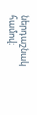ներդաշնակ համով։